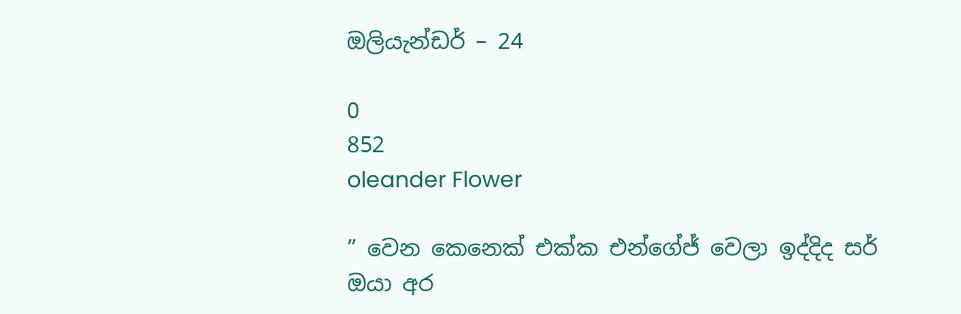ඔලියැන්ඩර් – 24

0
852
oleander Flower

” වෙන කෙනෙක් එක්ක එන්ගේජ් වෙලා ඉද්දිද සර් ඔයා අර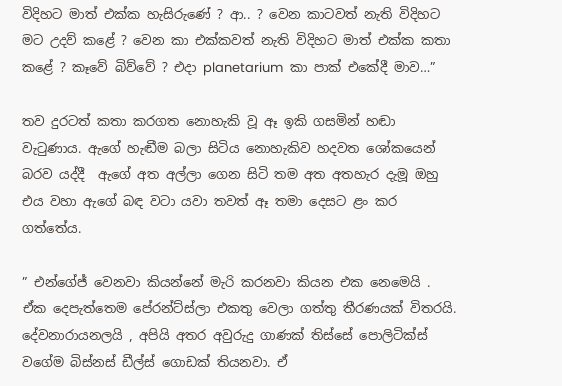විදිහට මාත් එක්ක හැසිරුණේ ? ආ.. ? වෙන කාටවත් නැති විදිහට මට උදව් කළේ ? වෙන කා එක්කවත් නැති විදිහට මාත් එක්ක කතා කළේ ? කෑවේ බිව්වේ ? එදා planetarium  කා පාක් එකේදී මාව…”

තව දුරටත් කතා කරගත නොහැකි වූ ඈ ඉකි ගසමින් හඬා වැටුණාය. ඇගේ හැඬීම බලා සිටිය නොහැකිව හදවත ශෝකයෙන් බරව යද්දී  ඇගේ අත අල්ලා ගෙන සිටි තම අත අතහැර දැමූ ඔහු එය වහා ඇගේ බඳ වටා යවා තවත් ඈ තමා දෙසට ළං කර ගත්‍තේය.

” එන්ගේජ් වෙනවා කියන්නේ මැරි කරනවා කියන එක නෙමෙයි . ඒක දෙපැත්තෙම පේරන්ට්ස්ලා එකතු වෙලා ගත්තු තීරණයක් විතරයි. දේවනාරායනලයි , අපියි අතර අවුරුදු ගාණක් තිස්සේ පොලිටික්ස් වගේම බිස්නස් ඩීල්ස් ගොඩක් තියනවා. ඒ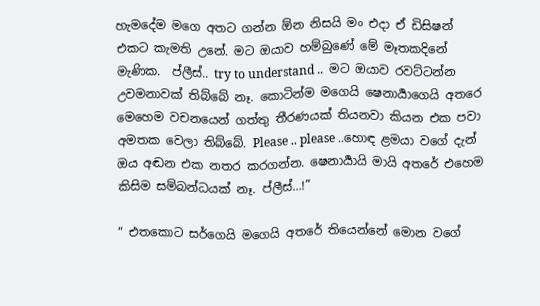හැමදේම මගෙ අතට ගන්න ඕන නිසයි මං එදා ඒ ඩිසිෂන් එකට කැමති උනේ. මට ඔයාව හම්බුණේ මේ මෑතකදිනේ මැණික.  ප්ලීස්.. try to understand ..  මට ඔයාව රවට්ටන්න උවමනාවක් තිබ්බේ නෑ. කොටින්ම මගෙයි ෂෙනාර්‍යාගෙයි අතරෙ මෙහෙම වචනයෙන් ගත්‍තු තීරණයක් තියනවා කියන එක පවා අමතක වෙලා තිබ්බේ. Please .. please ..හොඳ ළමයා වගේ දැන් ඔය අඬන එක නතර කරගන්න. ෂෙනාර්‍යායි මායි අතරේ එහෙම කිසිම සම්බන්ධයක් නෑ. ප්ලීස්…!”

” එතකොට සර්ගෙයි මගෙයි අතරේ තියෙන්නේ මොන වගේ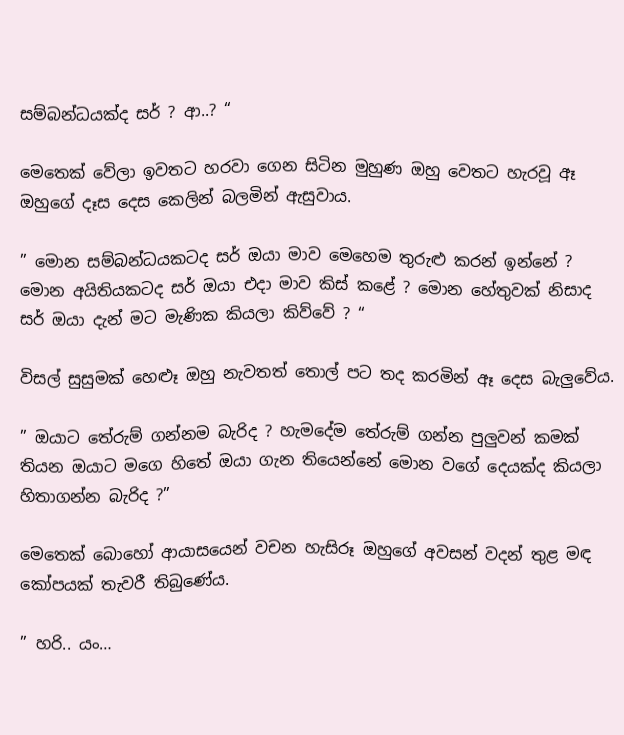සම්බන්ධයක්ද සර් ? ආ..? “

මෙතෙක් වේලා ඉවතට හරවා ගෙන සිටින මුහුණ ඔහු වෙතට හැරවූ ඈ ඔහුගේ දෑස දෙස කෙලින් බලමින් ඇසුවාය.

” මොන සම්බන්ධයකටද සර් ඔයා මාව මෙහෙම තුරුළු කරන් ඉන්නේ ? මොන අයිතියකටද සර් ඔයා එදා මාව කිස් කළේ ? මොන හේතුවක් නිසාද සර් ඔයා දැන් මට මැණික කියලා කිව්වේ ? “

විසල් සුසුමක් හෙළූ ඔහු නැවතත් තොල් පට තද කරමින් ඈ දෙස බැලුවේය.

” ඔයාට තේරුම් ගන්නම බැරිද ? හැමදේම තේරුම් ගන්න පුලුවන් කමක් තියන ඔයාට මගෙ හිතේ ඔයා ගැන තියෙන්නේ මොන වගේ දෙයක්ද කියලා හිතාගන්න බැරිද ?”

මෙතෙක් බොහෝ ආයාසයෙන් වචන හැසිරූ ඔහුගේ අවසන් වදන් තුළ මඳ කෝපයක් තැවරී තිබුණේය.

” හරි.. යං…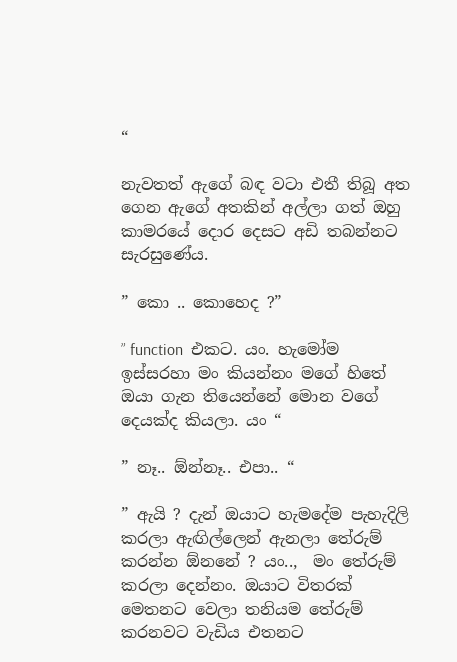“

නැවතත් ඇගේ බඳ වටා එතී තිබූ අත ගෙන ඇගේ අතකින් අල්ලා ගත් ඔහු කාමරයේ දොර දෙසට අඩි තබන්නට සැරසුණේය.

” කො .. කොහෙද ?”

” function  එකට. යං. හැමෝම ඉස්සරහා මං කියන්නං මගේ හිතේ ඔයා ගැන තියෙන්නේ මොන වගේ දෙයක්ද කියලා. යං “

” නෑ.. ඕන්නෑ.. එපා.. “

” ඇයි ? දැන් ඔයාට හැමදේම පැහැදිලි කරලා ඇඟිල්ලෙන් ඇනලා තේරුම් කරන්න ඕනනේ ? යං..,  මං තේරුම් කරලා දෙන්නං. ඔයාට විතරක් මෙතනට වෙලා තනියම තේරුම් කරනවට වැඩිය එතනට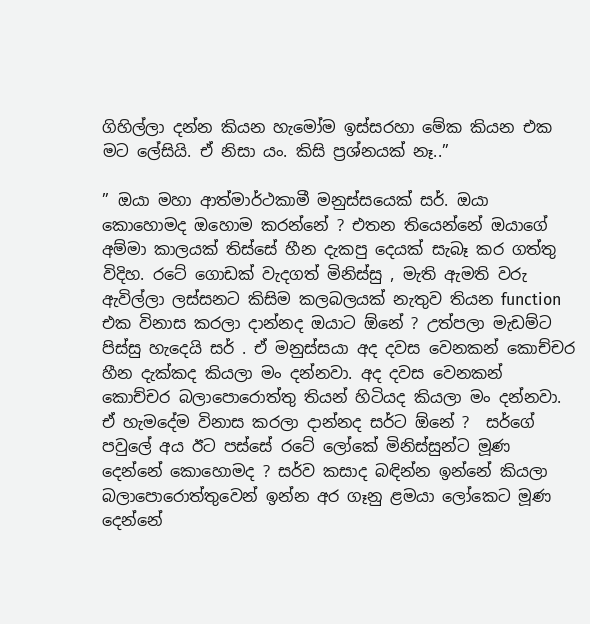ගිහිල්ලා දන්න කියන හැමෝම ඉස්සරහා මේක කියන එක මට ලේසියි. ඒ නිසා යං. කිසි ප්‍රශ්නයක් නෑ..”

” ඔයා මහා ආත්මාර්ථකාමී මනුස්සයෙක් සර්. ඔයා කොහොමද ඔහොම කරන්නේ ? එතන තියෙන්නේ ඔයාගේ අම්මා කාලයක් තිස්සේ හීන දැකපු දෙයක් සැබෑ කර ගත්තු විදිහ. රටේ ගොඩක් වැදගත් මිනිස්සු , මැති ඇමති වරු ඇවිල්ලා ලස්සනට කිසිම කලබලයක් නැතුව තියන function එක විනාස කරලා දාන්නද ඔයාට ඕනේ ? උත්පලා මැඩම්ට පිස්සු හැදෙයි සර් . ඒ මනුස්සයා අද දවස වෙනකන් කොච්චර හීන දැක්කද කියලා මං දන්නවා. අද දවස වෙනකන් කොච්චර බලාපොරොත්තු තියන් හිටියද කියලා මං දන්නවා. ඒ හැමදේම විනාස කරලා දාන්නද සර්ට ඕනේ ?  සර්ගේ පවුලේ අය ඊට පස්සේ රටේ ලෝකේ මිනිස්සුන්ට මූණ දෙන්නේ කොහොමද ? සර්ව කසාද බඳින්න ඉන්නේ කියලා බලාපොරොත්තුවෙන් ඉන්න අර ගෑනු ළමයා ලෝකෙට මූණ දෙන්නේ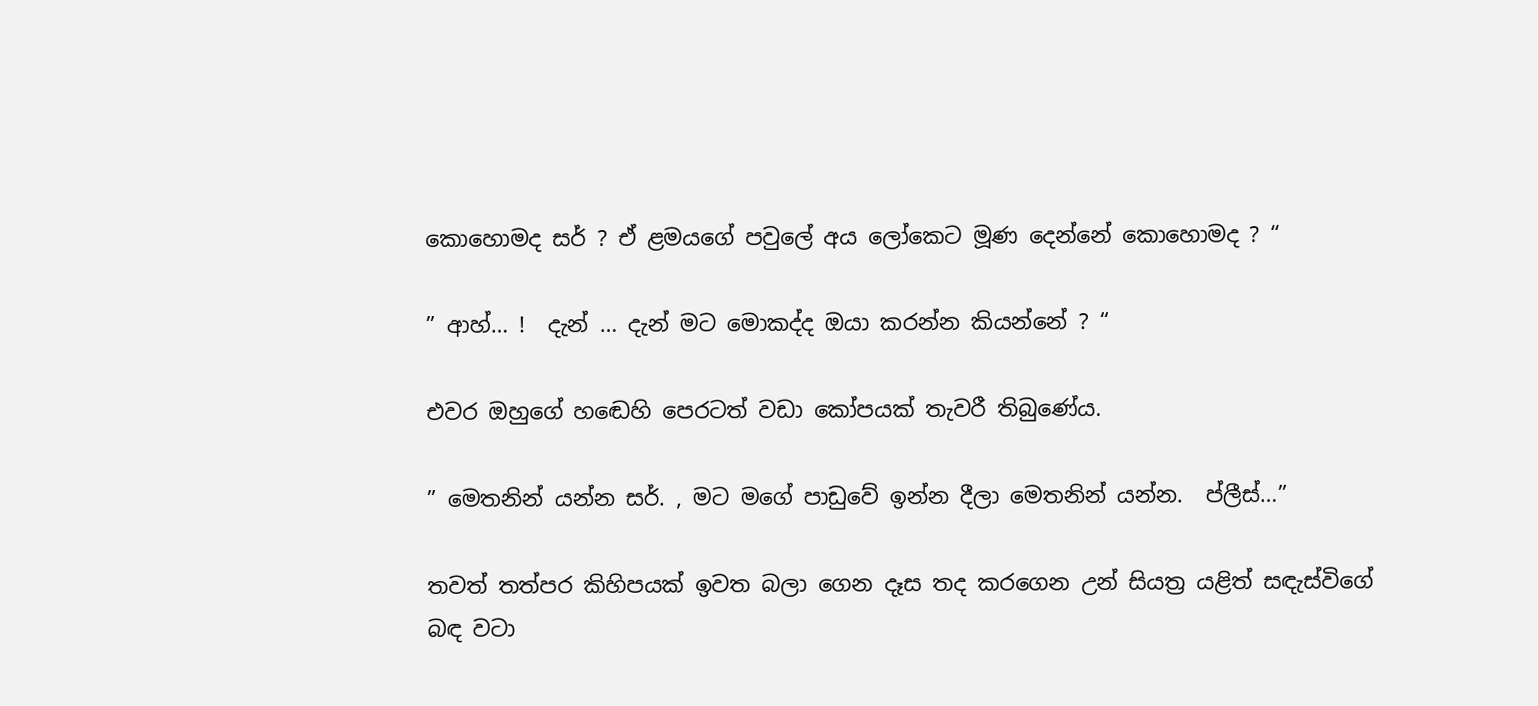කොහොමද සර් ? ඒ ළමයගේ පවුලේ අය ලෝකෙට මූණ දෙන්නේ කොහොමද ? “

” ආහ්… !  දැන් … දැන් මට මොකද්ද ඔයා කරන්න කියන්නේ ? “

එවර ඔහුගේ හඬෙහි පෙරටත් වඩා කෝපයක් තැවරී තිබුණේය.

” මෙතනින් යන්න සර්. , මට මගේ පාඩුවේ ඉන්න දීලා මෙතනින් යන්න.  ප්ලීස්…”

තවත් තත්පර කිහිපයක් ඉවත බලා ගෙන දෑස තද කරගෙන උන් සියත්‍ර යළිත් සඳැස්විගේ බඳ වටා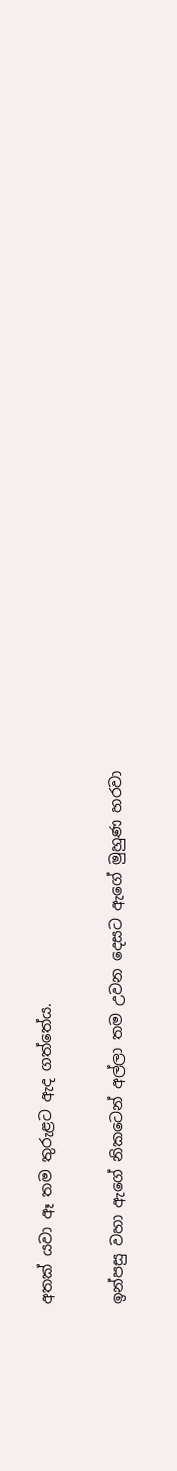අතක් යවා ඈ තම තුරුළට ඇද ගත්තේය.

ඉන්පසු වහා ඇගේ නිකටෙන් අල්ලා තම උවන දෙසට ඇගේ මුහුණ හරවා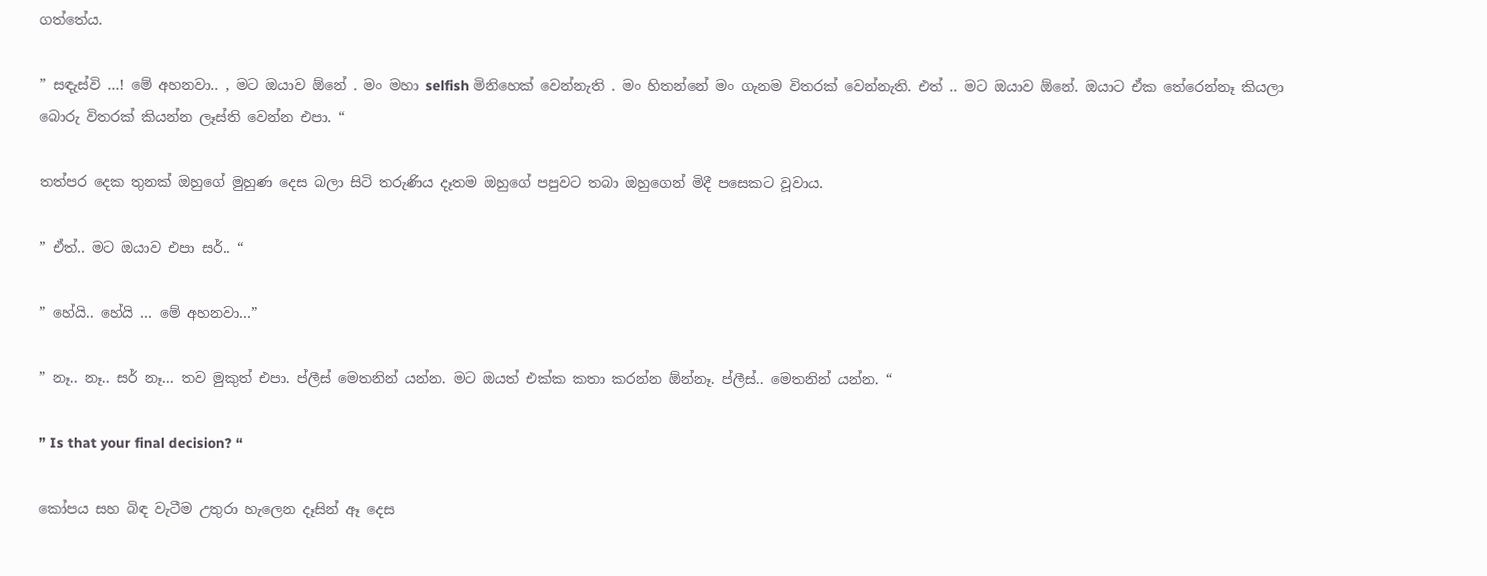ගත්තේය.

” සඳැස්වි …! මේ අහනවා.. , මට ඔයාව ඕනේ . මං මහා selfish මිනිහෙක් වෙන්නැති . මං හිතන්නේ මං ගැනම විතරක් වෙන්නැති. එත් .. මට ඔයාව ඕනේ. ඔයාට ඒක තේරෙන්නෑ කියලා බොරු විතරක් කියන්න ලෑස්ති වෙන්න එපා. “

තත්පර දෙක තුනක් ඔහුගේ මුහුණ දෙස බලා සිටි තරුණිය දෑතම ඔහුගේ පපුවට තබා ඔහුගෙන් මිදී පසෙකට වූවාය.

” ඒත්.. මට ඔයාව එපා සර්.. “

” හේයි.. හේයි … මේ අහනවා…”

” නෑ.. නෑ.. සර් නෑ… තව මුකුත් එපා. ප්ලීස් මෙතනින් යන්න. මට ඔයත් එක්ක කතා කරන්න ඕන්නෑ. ප්ලීස්.. මෙතනින් යන්න. “

” Is that your final decision? “

කෝපය සහ බිඳ වැටීම උතුරා හැලෙන දෑසින් ඈ දෙස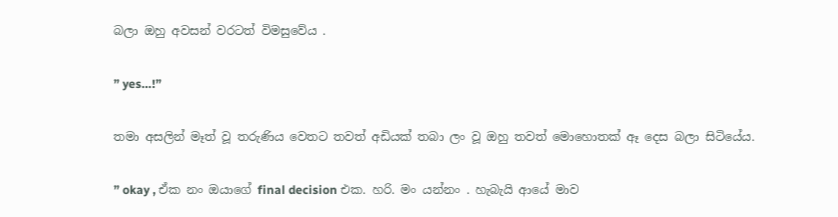බලා ඔහු අවසන් වරටත් විමසුවේය .

” yes…!”

තමා අසලින් මෑත් වූ තරුණිය වෙතට තවත් අඩියක් තබා ලං වූ ඔහු තවත් මොහොතක් ඈ දෙස බලා සිටියේය.

” okay , ඒක නං ඔයාගේ final decision එක. හරි. මං යන්නං . හැබැයි ආයේ මාව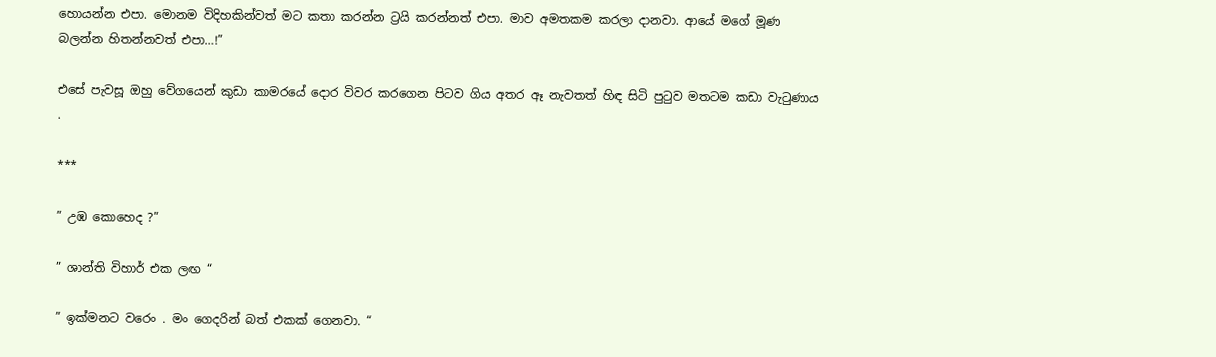හොයන්න එපා. මොනම විදිහකින්වත් මට කතා කරන්න ට්‍රයි කරන්නත් එපා. මාව අමතකම කරලා දානවා. ආයේ මගේ මූණ බලන්න හිතන්නවත් එපා…!”

එසේ පැවසූ ඔහු වේගයෙන් කුඩා කාමරයේ දොර විවර කරගෙන පිටව ගිය අතර ඈ නැවතත් හිඳ සිටි පුටුව මතටම කඩා වැටුණාය .

***

” උඹ කොහෙද ?”

” ශාන්ති විහාර් එක ලඟ “

” ඉක්මනට වරෙං . මං ගෙදරින් බත් එකක් ගෙනවා. “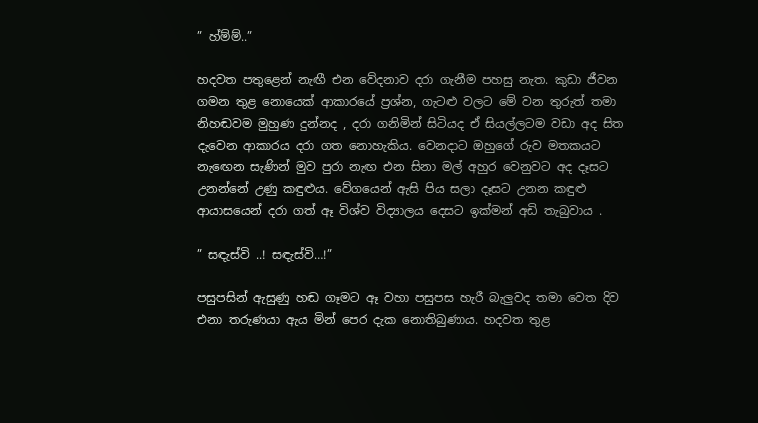” හ්ම්ම්..”

හදවත පතුළෙන් නැඟී එන වේදනාව දරා ගැනීම පහසු නැත. කුඩා ජීවන ගමන තුළ නොයෙක් ආකාරයේ ප්‍රශ්න, ගැටළු වලට මේ වන තුරුත් තමා නිහඬවම මුහුණ දුන්නද , දරා ගනිමින් සිටියද ඒ සියල්ලටම වඩා අද සිත දැවෙන ආකාරය දරා ගත නොහැකිය. වෙනදාට ඔහුගේ රුව මතකයට නැඟෙන සැණින් මුව පුරා නැඟ එන සිනා මල් අහුර වෙනුවට අද දෑසට උනන්නේ උණු කඳුළුය. වේගයෙන් ඇසි පිය සලා දෑසට උනන කඳුළු ආයාසයෙන් දරා ගත් ඈ විශ්ව විද්‍යාලය දෙසට ඉක්මන් අඩි තැබුවාය .

” සඳැස්වි ..! සඳැස්වි…!”

පසුපසින් ඇසුණු හඬ ගෑමට ඈ වහා පසුපස හැරී බැලුවද තමා වෙත දිව එනා තරුණයා ඇය මින් පෙර දැක නොතිබුණාය. හදවත තුළ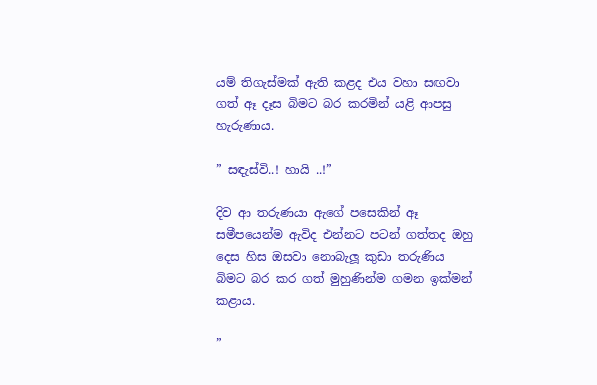යම් තිගැස්මක් ඇති කළද එය වහා සඟවා ගත් ඈ දෑස බිමට බර කරමින් යළි ආපසු හැරුණාය.

” සඳැස්වි..! හායි ..!”

දිව ආ තරුණයා ඇගේ පසෙකින් ඈ සමීපයෙන්ම ඇවිද එන්නට පටන් ගත්තද ඔහු දෙස හිස ඔසවා නොබැලූ කුඩා තරුණිය බිමට බර කර ගත් මුහුණින්ම ගමන ඉක්මන් කළාය.

”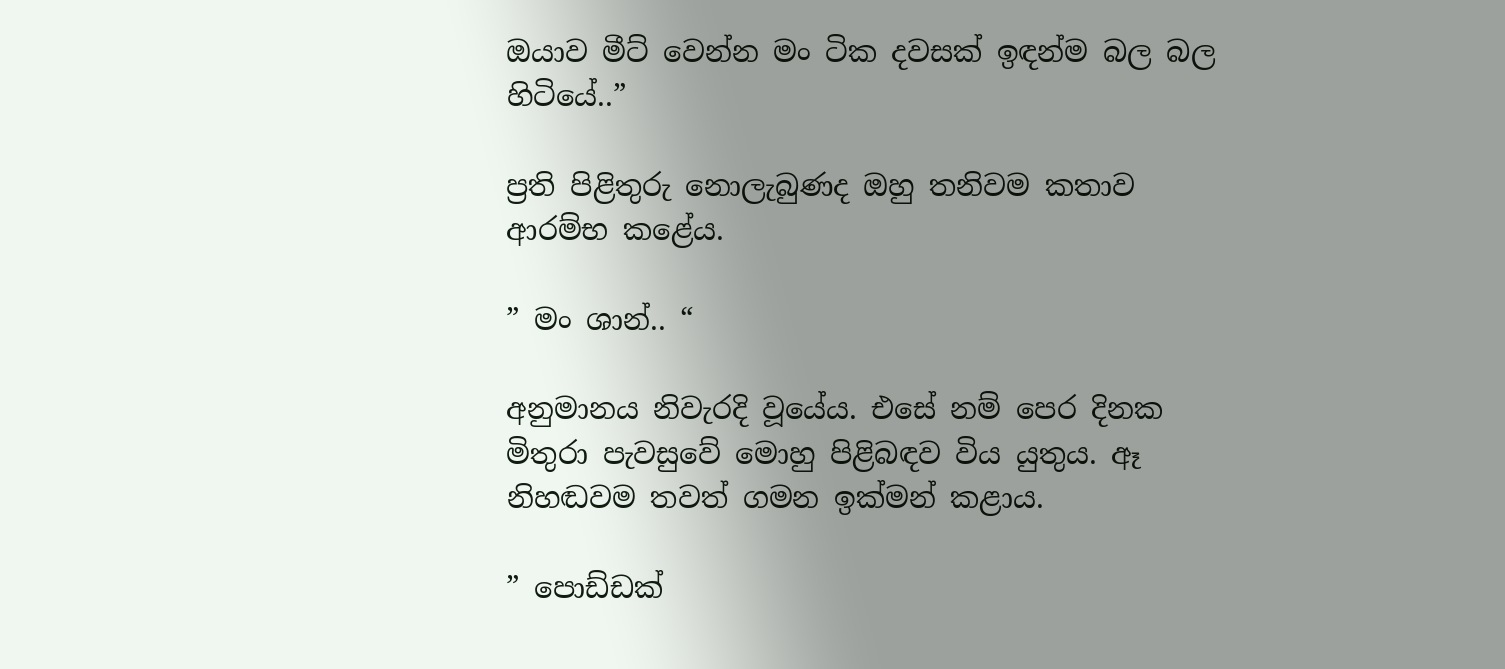ඔයාව මීට් වෙන්න මං ටික දවසක් ඉඳන්ම බල බල හිටියේ..”

ප්‍රති පිළිතුරු නොලැබුණද ඔහු තනිවම කතාව ආරම්භ කළේය.

” මං ශාන්.. “

අනුමානය නිවැරදි වූයේය. එසේ නම් පෙර දිනක මිතුරා පැවසුවේ මොහු පිළිබඳව විය යුතුය. ඈ නිහඬවම තවත් ගමන ඉක්මන් කළාය.

” පොඩ්ඩක්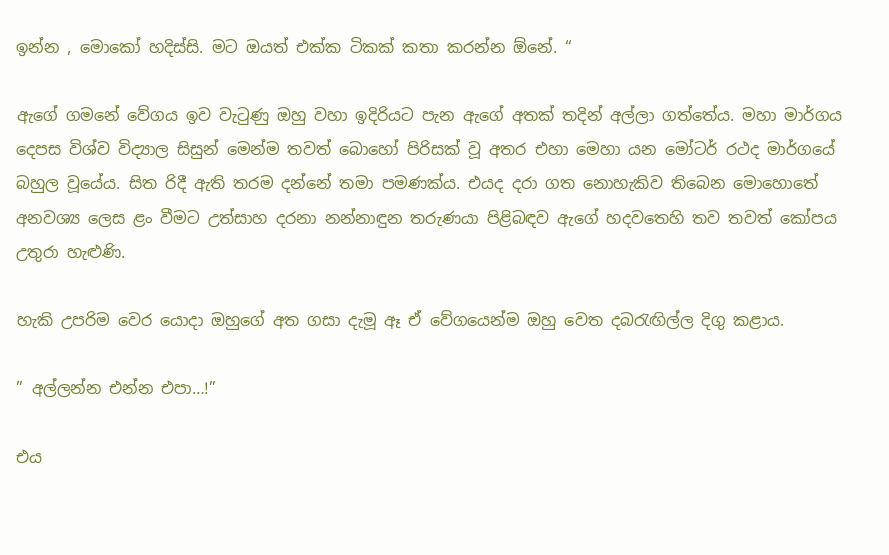ඉන්න , මොකෝ හදිස්සි. මට ඔයත් එක්ක ටිකක් කතා කරන්න ඕනේ. “

ඇගේ ගමනේ වේගය ඉව වැටුණු ඔහු වහා ඉදිරියට පැන ඇගේ අතක් තදින් අල්ලා ගත්තේය. මහා මාර්ගය දෙපස විශ්ව විද්‍යාල සිසුන් මෙන්ම තවත් බොහෝ පිරිසක් වූ අතර එහා මෙහා යන මෝටර් රථද මාර්ගයේ බහුල වූයේය. සිත රිදී ඇති තරම දන්නේ තමා පමණක්ය. එයද දරා ගත නොහැකිව තිබෙන මොහොතේ අනවශ්‍ය ලෙස ළං වීමට උත්සාහ දරනා නන්නාඳුන තරුණයා පිළිබඳව ඇගේ හදවතෙහි තව තවත් කෝපය උතුරා හැළුණි.

හැකි උපරිම වෙර යොදා ඔහුගේ අත ගසා දැමූ ඈ ඒ වේගයෙන්ම ඔහු වෙත දබරැඟිල්ල දිගු කළාය.

” අල්ලන්න එන්න එපා…!”

එය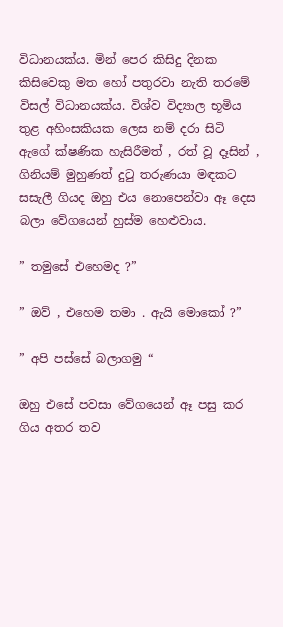විධානයක්ය. මින් පෙර කිසිදු දිනක කිසිවෙකු මත හෝ පතුරවා නැති තරමේ විසල් විධානයක්ය. විශ්ව විද්‍යාල භූමිය තුළ අහිංසකියක ලෙස නම් දරා සිටි ඇගේ ක්ෂණික හැසිරීමත් , රත් වූ දෑසින් , ගිනියම් මුහුණත් දුටු තරුණයා මඳකට සසැලී ගියද ඔහු එය නොපෙන්වා ඈ දෙස බලා වේගයෙන් හුස්ම හෙළුවාය.

” තමුසේ එහෙමද ?”

” ඔව් , එහෙම තමා . ඇයි මොකෝ ?”

” අපි පස්සේ බලාගමු “

ඔහු එසේ පවසා වේගයෙන් ඈ පසු කර ගිය අතර තව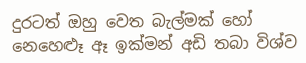දුරටත් ඔහු වෙත බැල්මක් හෝ නෙහෙළූ ඈ ඉක්මන් අඩි තබා විශ්ව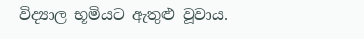විද්‍යාල භූමියට ඇතුළු වූවාය.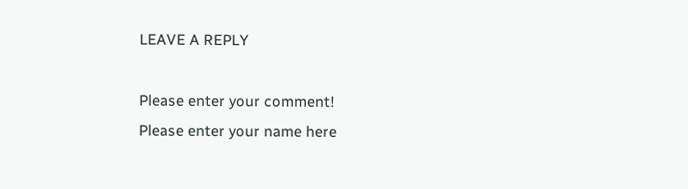LEAVE A REPLY

Please enter your comment!
Please enter your name here